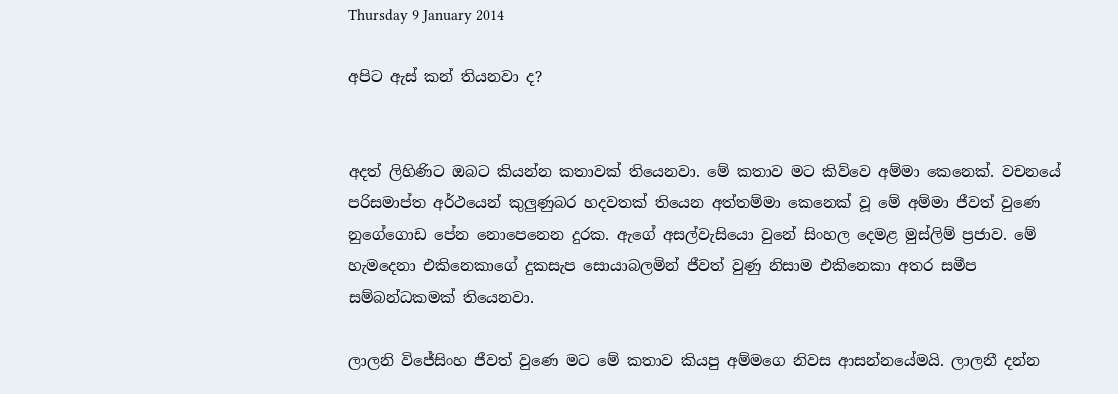Thursday 9 January 2014

අපිට ඇස් කන් තියනවා ද?


අදත් ලිහිණිට ඔබට කියන්න කතාවක් තියෙනවා. මේ කතාව මට කිව්වෙ අම්මා කෙනෙක්. වචනයේ පරිසමාප්ත අර්ථයෙන් කුලුණුබර හදවතක් තියෙන අත්තම්මා කෙනෙක් වූ මේ අම්මා ජීවත් වුණෙ නුගේගොඩ පේන නොපෙනෙන දුරක. ඇගේ අසල්වැසියො වුනේ සිංහල දෙමළ මුස්ලිම් ප්‍රජාව. මේ හැමදෙනා එකිනෙකාගේ දුකසැප සොයාබලමින් ජීවත් වුණු නිසාම එකිනෙකා අතර සමීප සම්බන්ධකමක් තියෙනවා.

ලාලනි විජේසිංහ ජීවත් වුණෙ මට මේ කතාව කියපු අම්මගෙ නිවස ආසන්නයේමයි. ලාලනී දන්න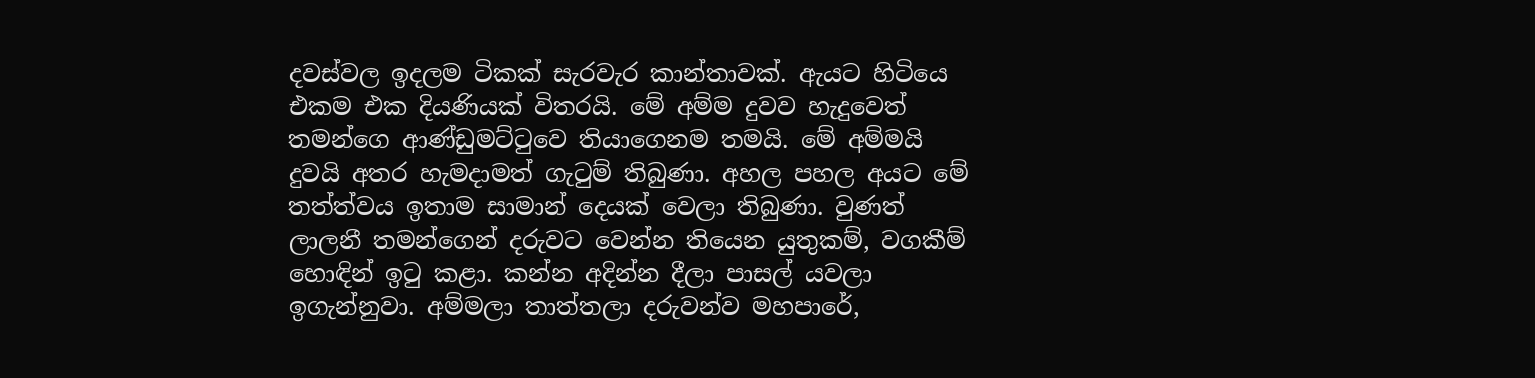දවස්වල ඉදලම ටිකක් සැරවැර කාන්තාවක්. ඇයට හිටියෙ එකම එක දියණියක් විතරයි. මේ අම්ම දුවව හැදුවෙත් තමන්ගෙ ආණ්ඩුමට්ටුවෙ තියාගෙනම තමයි. මේ අම්මයි දුවයි අතර හැමදාමත් ගැටුම් තිබුණා. අහල පහල අයට මේ තත්ත්වය ඉතාම සාමාන් දෙයක් වෙලා තිබුණා. වුණත් ලාලනී තමන්ගෙන් දරුවට වෙන්න තියෙන යුතුකම්, වගකීම් හොඳින් ඉටු කළා. කන්න අදින්න දීලා පාසල් යවලා ඉගැන්නුවා. අම්මලා තාත්තලා දරුවන්ව මහපාරේ,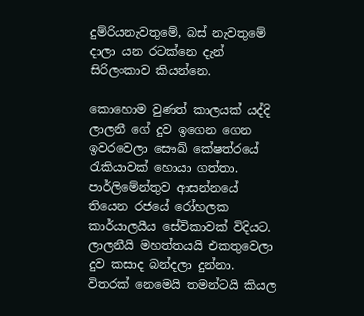දුම්රියනැවතුමේ, බස් නැවතුමේ දාලා යන රටක්නෙ දැන් සිරිලංකාව කියන්නෙ.

කොහොම වුණත් කාලයක් යද්දි ලාලනී ගේ දුව ඉගෙන ගෙන ඉවරවෙලා සෞඛ් කේෂත්රයේ රැකියාවක් හොයා ගත්තා. පාර්ලිමේන්තුව ආසන්නයේ තියෙන රජයේ රෝහලක කාර්යාලයීය සේවිකාවක් විදියට. ලාලනීයි මහත්තයයි එකතුවෙලා දුව කසාද බන්දලා දුන්නා. විතරක් නෙමෙයි තමන්ටයි කියල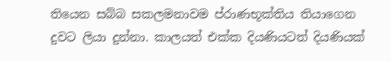තියෙන සබ්බ සකලමනාවම ප්රාණභූක්තිය තියාගෙන දුවට ලියා දුන්නා. කාලයත් එක්ක දියණියටත් දියණියක්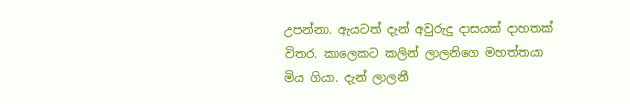උපන්නා. ඇයටත් දැන් අවුරුදු දාසයක් දාහතක් විතර. කාලෙකට කලින් ලාලනිගෙ මහත්තයා මිය ගියා. දැන් ලාලනී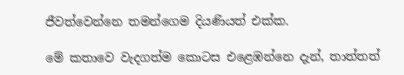ජීවත්වෙන්නෙ තමන්ගෙම දියණියත් එක්ක.

මේ කතාවෙ වැදගත්ම කොටස එළ‍ෙඹන්නෙ දැන්, තාත්තත්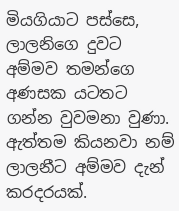මියගියාට පස්සෙ, ලාලනිගෙ දුවට අම්මව තමන්ගෙ අණසක යටතට ගන්න වුවමනා වුණා. ඇත්තම කියනවා නම් ලාලනීට අම්මව දැන් කරදරයක්.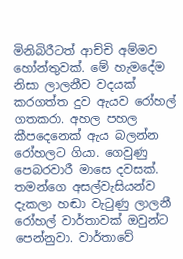මිනිබිරීටත් ආච්චි අම්මව හෝන්තුවක්. මේ හැමදේම නිසා ලාලනීව වදයක් කරගත්ත දුව ඇයව රෝහල් ගතකරා. අහල පහල කීපදෙනෙක් ඇය බලන්න රෝහලට ගියා. ගෙවුණු පෙබරවාරී මාසෙ දවසක්. තමන්ගෙ අසල්වැසියන්ව දැකලා හඬා වැටුණු ලාලනී රෝහල් වාර්තාවක් ඔවුන්ට පෙන්නුවා. වාර්තාවේ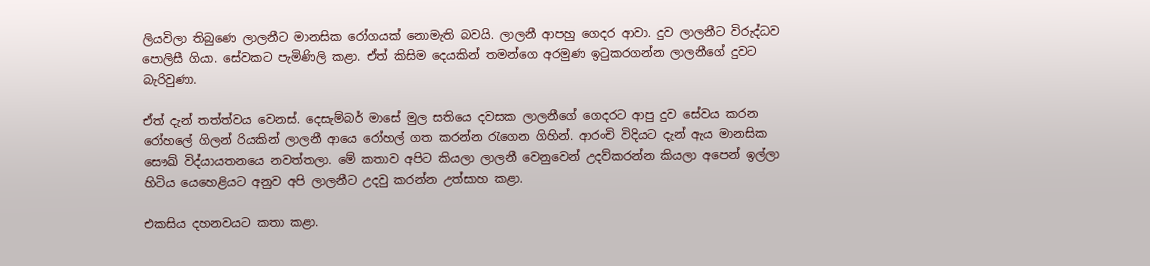ලියවිලා තිබුණෙ ලාලනීට මානසික රෝගයක් නොමැති බවයි. ලාලනී ආපහු ගෙදර ආවා. දුව ලාලනීට විරුද්ධව පොලිසී ගියා. සේවකට පැමිණිලි කළා. ඒත් කිසිම දෙයකින් තමන්ගෙ අරමුණ ඉටුකරගන්න ලාලනීගේ දුවට බැරිවුණා.

ඒත් දැන් තත්ත්වය වෙනස්. දෙසැම්බර් මාසේ මුල සතියෙ දවසක ලාලනීගේ ගෙදරට ආපු දුව සේවය කරන රෝහලේ ගිලන් රියකින් ලාලනී ආයෙ රෝහල් ගත කරන්න රැගෙන ගිහින්. ආරංචි විදියට දැන් ඇය මානසික සෞඛ් විද්යායතනයෙ නවත්තලා. මේ කතාව අපිට කියලා ලාලනී වෙනුවෙන් උදව්කරන්න කියලා අපෙන් ඉල්ලා හිටිය යෙහෙළියට අනුව අපි ලාලනීට උදවු කරන්න උත්සාහ කළා.

එකසිය දහනවයට කතා කළා.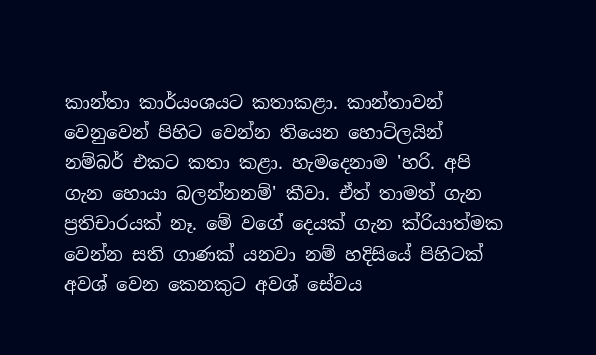කාන්තා කාර්යංශයට කතාකළා. කාන්තාවන් වෙනුවෙන් පිහිට වෙන්න තියෙන හොට්ලයින් නම්බර් එකට කතා කළා. හැමදෙනාම 'හරි. අපි ගැන හොයා බලන්නනම්' කීවා. ඒත් තාමත් ගැන ප්‍රතිචාරයක් නෑ. මේ වගේ දෙයක් ගැන ක්රියාත්මක වෙන්න සති ගාණක් යනවා නම් හදිසියේ පිහිටක් අවශ් වෙන කෙනකුට අවශ් සේවය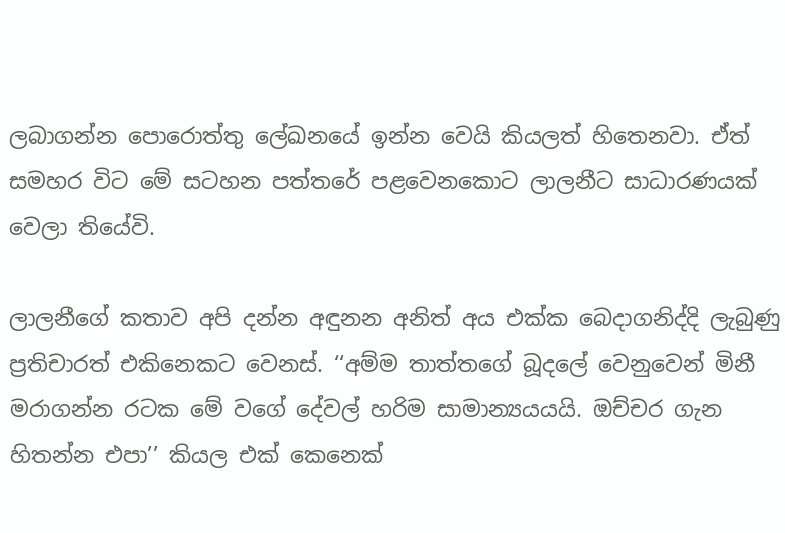ලබාගන්න පොරොත්තු ලේඛනයේ ඉන්න වෙයි කියලත් හිතෙනවා. ඒත් සමහර විට මේ සටහන පත්තරේ පළවෙනකොට ලාලනීට සාධාරණයක් වෙලා තියේවි.

ලාලනීගේ කතාව අපි දන්න අඳුනන අනිත් අය එක්ක බෙදාගනිද්දි ලැබුණු ප්‍රතිචාරත් එකිනෙකට වෙනස්. ‘‘අම්ම තාත්තගේ බූදලේ වෙනුවෙන් මිනී මරාගන්න රටක මේ වගේ දේවල් හරිම සාමාන්‍යයයයි. ඔච්චර ගැන හිතන්න එපා’’ කියල එක් කෙනෙක්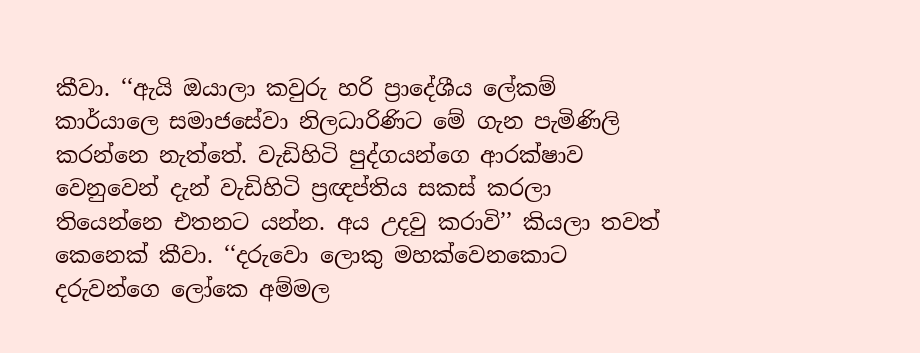කීවා. ‘‘ඇයි ඔයාලා කවුරු හරි ප්‍රාදේශීය ලේකම් කාර්යාලෙ සමාජසේවා නිලධාරිණිට මේ ගැන පැමිණිලි කරන්නෙ නැත්තේ. වැඩිහිටි පුද්ගයන්ගෙ ආරක්ෂාව වෙනුවෙන් දැන් වැඩිහිටි ප්‍රඥප්තිය සකස් කරලා තියෙන්නෙ එතනට යන්න. අය උදවු කරාවි’’ කියලා තවත් කෙනෙක් කීවා. ‘‘දරුවො ලොකු මහක්වෙනකොට දරුවන්ගෙ ලෝකෙ අම්මල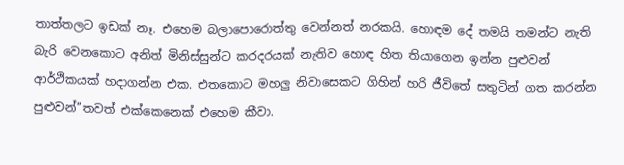තාත්තලට ඉඩක් නෑ. එහෙම බලාපොරොත්තු වෙන්නත් නරකයි. හොඳම දේ තමයි තමන්ට නැති බැරි වෙනකොට අනිත් මිනිස්සුන්ට කරදරයක් නැතිව හොඳ හිත තියාගෙන ඉන්න පුළුවන් ආර්ථිකයක් හදාගන්න එක. එතකොට මහලු නිවාසෙකට ගිහින් හරි ජීවිතේ සතුටින් ගත කරන්න පුළුවන්’’තවත් එක්කෙනෙක් එහෙම කීවා.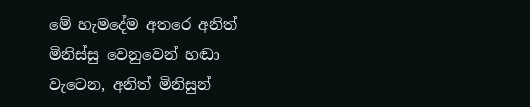මේ හැමදේම අතරෙ අනිත් මිනිස්සු වෙනුවෙන් හඬා වැටෙන, අනිත් මිනිසුන්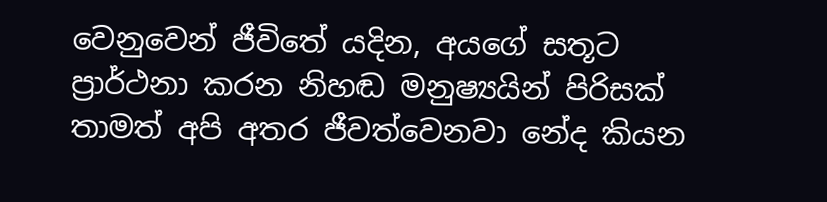වෙනුවෙන් ජීවිතේ යදින, අයගේ සතූට ප්‍රාර්ථනා කරන නිහඬ මනුෂ්‍යයින් පිරිසක් තාමත් අපි අතර ජීවත්වෙනවා නේද කියන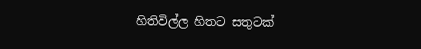හිතිවිල්ල හිතට සතුටක්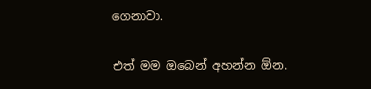ගෙනාවා.

එත් මම ඔබෙන් අහන්න ඕන.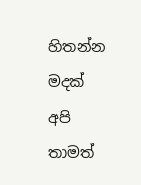හිතන්න මදක් අපි තාමත්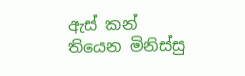ඇස් කන් තියෙන මිනිස්සු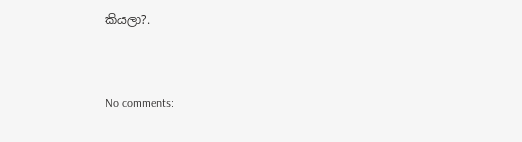කියලා?.



No comments: